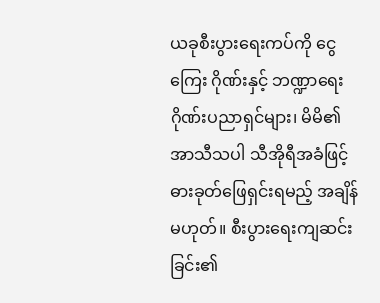ယခုစီးပွားရေးကပ်ကို ငွေကြေး ဂိုဏ်းနှင့် ဘဏ္ဍာရေးဂိုဏ်းပညာရှင်များ၊ မိမိ၏ အာသီသပါ သီအိုရီအခံဖြင့် ဓားခုတ်ဖြေရှင်းရမည့် အချိန်မဟုတ်။ စီးပွားရေးကျဆင်းခြင်း၏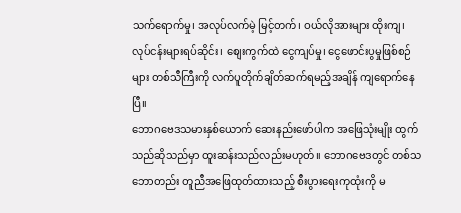သက်ရောက်မှု၊ အလုပ်လက်မဲ့ မြင့်တက်၊ ဝယ်လိုအားများ ထိုးကျ၊ လုပ်ငန်းများရပ်ဆိုင်း၊ စျေးကွက်ထဲ ငွေကျပ်မှု၊ ငွေဖောင်းပွမှုဖြစ်စဉ်များ တစ်သီကြီးကို လက်ပူတိုက်ချိတ်ဆက်ရမည့်အချိန် ကျရောက်နေပြီ။
ဘောဂဗေဒသမားနှစ်ယောက် ဆေးနည်းဖော်ပါက အဖြေသုံးမျိုး ထွက်သည်ဆိုသည်မှာ ထူးဆန်းသည်လည်းမဟုတ်။ ဘောဂဗေဒတွင် တစ်သဘောတည်း တူညီအဖြေထုတ်ထားသည့် စီးပွားရေးကုထုံးကို မ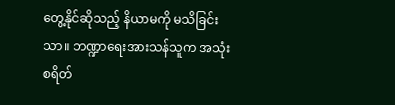တွေ့နိုင်ဆိုသည့် နိယာမကို မသိခြင်းသာ။ ဘဏ္ဍာရေးအားသန်သူက အသုံးစရိတ်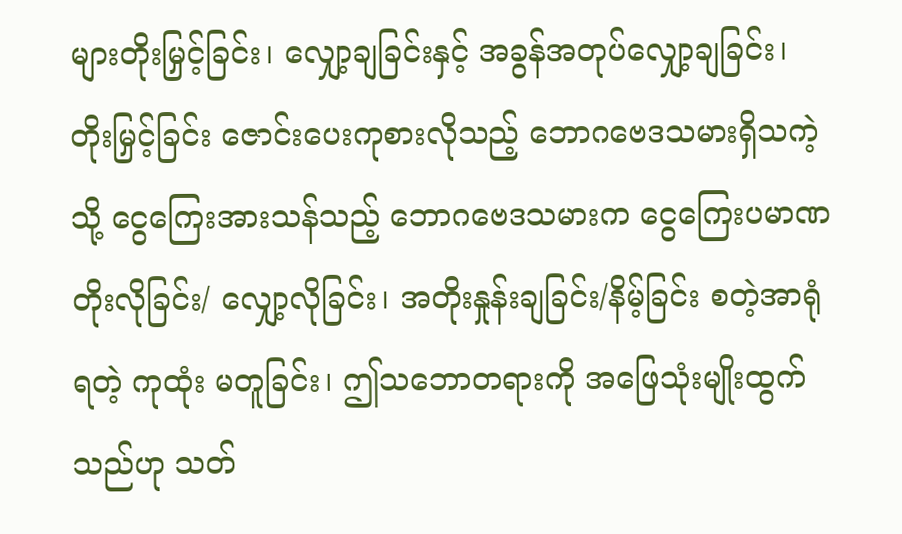များတိုးမြှင့်ခြင်း၊ လျှော့ချခြင်းနှင့် အခွန်အတုပ်လျှော့ချခြင်း၊ တိုးမြှင့်ခြင်း ဇောင်းပေးကုစားလိုသည့် ဘောဂဗေဒသမားရှိသကဲ့သို့ ငွေကြေးအားသန်သည့် ဘောဂဗေဒသမားက ငွေကြေးပမာဏ တိုးလိုခြင်း/ လျှော့လိုခြင်း၊ အတိုးနှုန်းချခြင်း/နိမ့်ခြင်း စတဲ့အာရုံရတဲ့ ကုထုံး မတူခြင်း၊ ဤသဘောတရားကို အဖြေသုံးမျိုးထွက်သည်ဟု သတ်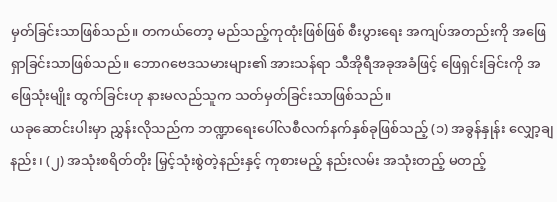မှတ်ခြင်းသာဖြစ်သည်။ တကယ်တော့ မည်သည့်ကုထုံးဖြစ်ဖြစ် စီးပွားရေး အကျပ်အတည်းကို အဖြေရှာခြင်းသာဖြစ်သည်။ ဘောဂဗေဒသမားများ၏ အားသန်ရာ သီအိုရီအခုအခံဖြင့် ဖြေရှင်းခြင်းကို အဖြေသုံးမျိုး ထွက်ခြင်းဟု နားမလည်သူက သတ်မှတ်ခြင်းသာဖြစ်သည်။
ယခုဆောင်းပါးမှာ ညွှန်းလိုသည်က ဘဏ္ဍာရေးပေါ်လစီလက်နက်နှစ်ခုဖြစ်သည့် (၁) အခွန်နှုန်း လျှော့ချနည်း၊ (၂) အသုံးစရိတ်တိုး မြှင့်သုံးစွဲတဲ့နည်းနှင့် ကုစားမည့် နည်းလမ်း အသုံးတည့် မတည့်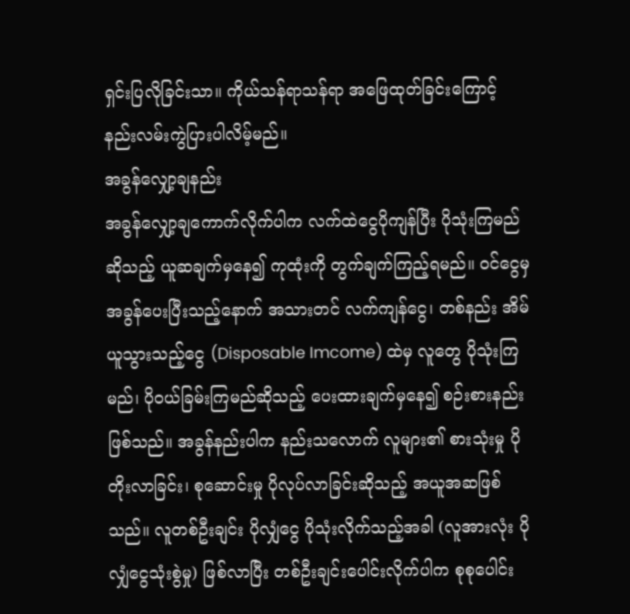ရှင်းပြလိုခြင်းသာ။ ကိုယ်သန်ရာသန်ရာ အဖြေထုတ်ခြင်းကြောင့် နည်းလမ်းကွဲပြားပါလိမ့်မည်။
အခွန်လျှော့ချနည်း
အခွန်လျှော့ချကောက်လိုက်ပါက လက်ထဲငွေပိုကျန်ပြီး ပိုသုံးကြမည်ဆိုသည့် ယူဆချက်မှနေ၍ ကုထုံးကို တွက်ချက်ကြည့်ရမည်။ ဝင်ငွေမှ အခွန်ပေးပြီးသည့်နောက် အသားတင် လက်ကျန်ငွေ၊ တစ်နည်း အိမ်ယူသွားသည့်ငွေ (Disposable Imcome) ထဲမှ လူတွေ ပိုသုံးကြမည်၊ ပိုဝယ်ခြမ်းကြမည်ဆိုသည့် ပေးထားချက်မှနေ၍ စဉ်းစားနည်းဖြစ်သည်။ အခွန်နည်းပါက နည်းသလောက် လူများ၏ စားသုံးမှု ပိုတိုးလာခြင်း၊ စုဆောင်းမှု ပိုလုပ်လာခြင်းဆိုသည့် အယူအဆဖြစ်သည်။ လူတစ်ဦးချင်း ပိုလျှံငွေ ပိုသုံးလိုက်သည့်အခါ (လူအားလုံး ပိုလျှံငွေသုံးစွဲမှု) ဖြစ်လာပြီး တစ်ဦးချင်းပေါင်းလိုက်ပါက စုစုပေါင်း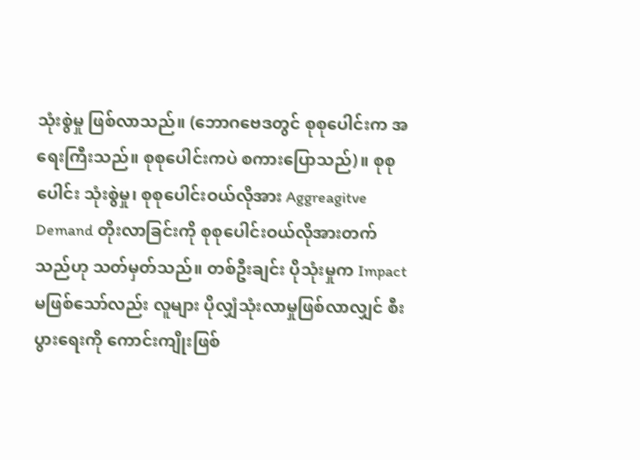သုံးစွဲမှု ဖြစ်လာသည်။ (ဘောဂဗေဒတွင် စုစုပေါင်းက အရေးကြီးသည်။ စုစုပေါင်းကပဲ စကားပြောသည်)။ စုစုပေါင်း သုံးစွဲမှု၊ စုစုပေါင်းဝယ်လိုအား Aggreagitve Demand တိုးလာခြင်းကို စုစုပေါင်းဝယ်လိုအားတက်သည်ဟု သတ်မှတ်သည်။ တစ်ဦးချင်း ပိုသုံးမှုက Impact မဖြစ်သော်လည်း လူများ ပိုလျှံသုံးလာမှုဖြစ်လာလျှင် စီးပွားရေးကို ကောင်းကျိုးဖြစ်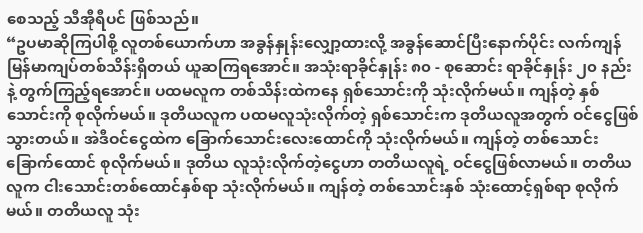စေသည့် သီအီုရီပင် ဖြစ်သည်။
“ဥပမာဆိုကြပါစို့ လူတစ်ယောက်ဟာ အခွန်နှုန်းလျှော့ထားလို့ အခွန်ဆောင်ပြီးနောက်ပိုင်း လက်ကျန် မြန်မာကျပ်တစ်သိန်းရှိတယ် ယူဆကြရအောင်။ အသုံးရာခိုင်နှုန်း ၈၀ - စုဆောင်း ရာခိုင်နှုန်း ၂၀ နည်းနဲ့ တွက်ကြည့်ရအောင်။ ပထမလူက တစ်သိန်းထဲကနေ ရှစ်သောင်းကို သုံးလိုက်မယ်။ ကျန်တဲ့ နှစ်သောင်းကို စုလိုက်မယ်။ ဒုတိယလူက ပထမလူသုံးလိုက်တဲ့ ရှစ်သောင်းက ဒုတိယလူအတွက် ဝင်ငွေဖြစ်သွားတယ်။ အဲဒီဝင်ငွေထဲက ခြောက်သောင်းလေးထောင်ကို သုံးလိုက်မယ်။ ကျန်တဲ့ တစ်သောင်း ခြောက်ထောင် စုလိုက်မယ်။ ဒုတိယ လူသုံးလိုက်တဲ့ငွေဟာ တတိယလူရဲ့ ဝင်ငွေဖြစ်လာမယ်။ တတိယလူက ငါးသောင်းတစ်ထောင်နှစ်ရာ သုံးလိုက်မယ်။ ကျန်တဲ့ တစ်သောင်းနှစ် သုံးထောင့်ရှစ်ရာ စုလိုက်မယ်။ တတိယလူ သုံး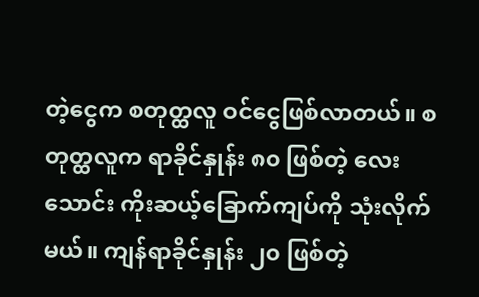တဲ့ငွေက စတုတ္ထလူ ဝင်ငွေဖြစ်လာတယ်။ စတုတ္ထလူက ရာခိုင်နှုန်း ၈၀ ဖြစ်တဲ့ လေးသောင်း ကိုးဆယ့်ခြောက်ကျပ်ကို သုံးလိုက်မယ်။ ကျန်ရာခိုင်နှုန်း ၂၀ ဖြစ်တဲ့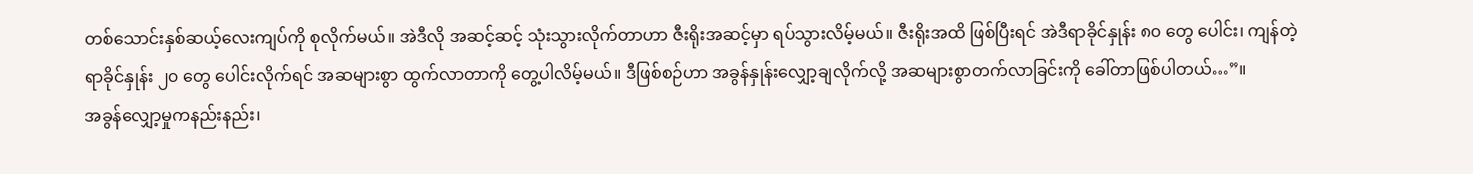တစ်သောင်းနှစ်ဆယ့်လေးကျပ်ကို စုလိုက်မယ်။ အဲဒီလို အဆင့်ဆင့် သုံးသွားလိုက်တာဟာ ဇီးရိုးအဆင့်မှာ ရပ်သွားလိမ့်မယ်။ ဇီးရိုးအထိ ဖြစ်ပြီးရင် အဲဒီရာခိုင်နှုန်း ၈၀ တွေ ပေါင်း၊ ကျန်တဲ့ ရာခိုင်နှုန်း ၂၀ တွေ ပေါင်းလိုက်ရင် အဆများစွာ ထွက်လာတာကို တွေ့ပါလိမ့်မယ်။ ဒီဖြစ်စဉ်ဟာ အခွန်နှုန်းလျှော့ချလိုက်လို့ အဆများစွာတက်လာခြင်းကို ခေါ်တာဖြစ်ပါတယ်…”။
အခွန်လျှော့မှုကနည်းနည်း၊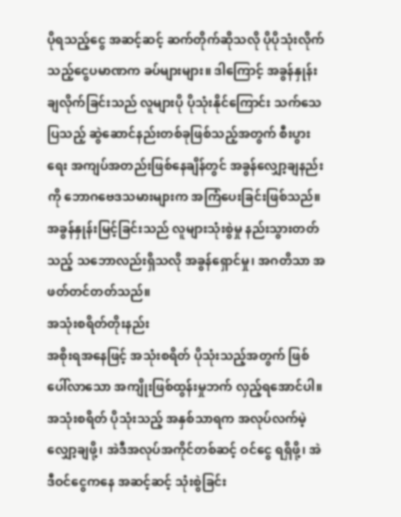ပိုရသည့်ငွေ အဆင့်ဆင့် ဆက်တိုက်ဆိုသလို ပိုပိုသုံးလိုက်သည့်ငွေပမာဏက ခပ်များများ။ ဒါကြောင့် အခွန်နှုန်းချလိုက်ခြင်းသည် လူများပို ပိုသုံးနိုင်ကြောင်း သက်သေပြသည့် ဆွဲဆောင်နည်းတစ်ခုဖြစ်သည့်အတွက် စီးပွားရေး အကျပ်အတည်းဖြစ်နေချိန်တွင် အခွန်လျှော့ချနည်းကို ဘောဂဗေဒသမားများက အကြံပေးခြင်းဖြစ်သည်။ အခွန်နှုန်းမြင့်ခြင်းသည် လူများသုံးစွဲမှု နည်းသွားတတ်သည့် သဘောလည်းရှိသလို အခွန်ရှောင်မှု၊ အဂတိသာ အဖတ်တင်တတ်သည်။
အသုံးစရိတ်တိုးနည်း
အစိုးရအနေဖြင့် အသုံးစရိတ် ပိုသုံးသည့်အတွက် ဖြစ်ပေါ်လာသော အကျိုးဖြစ်ထွန်းမှုဘက် လှည့်ရအောင်ပါ။ အသုံးစရိတ် ပိုသုံးသည့် အနှစ်သာရက အလုပ်လက်မဲ့လျှော့ချဖို့၊ အဲဒီအလုပ်အကိုင်တစ်ဆင့် ဝင်ငွေ ရရှိဖို့၊ အဲဒီဝင်ငွေကနေ အဆင့်ဆင့် သုံးစွဲခြင်း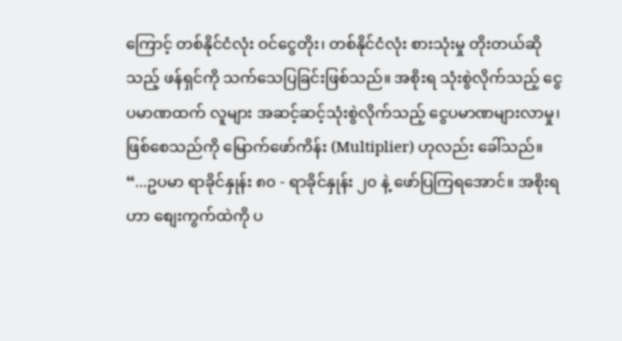ကြောင့် တစ်နိုင်ငံလုံး ဝင်ငွေတိုး၊ တစ်နိုင်ငံလုံး စားသုံးမှု တိုးတယ်ဆိုသည့် ဖန်ရှင်ကို သက်သေပြခြင်းဖြစ်သည်။ အစိုးရ သုံးစွဲလိုက်သည့် ငွေပမာဏထက် လူများ အဆင့်ဆင့်သုံးစွဲလိုက်သည့် ငွေပမာဏများလာမှု၊ ဖြစ်စေသည်ကို မြောက်ဖော်ကိန်း (Multiplier) ဟုလည်း ခေါ်သည်။
“...ဥပမာ ရာခိုင်နှုန်း ၈၀ - ရာခိုင်နှုန်း ၂၀ နဲ့ ဖော်ပြကြရအောင်။ အစိုးရဟာ စျေးကွက်ထဲကို ပ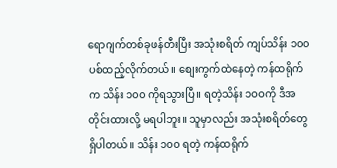ရောဂျက်တစ်ခုဖန်တီးပြီး အသုံးစရိတ် ကျပ်သိန်း ၁၀၀ ပစ်ထည့်လိုက်တယ်။ စျေးကွက်ထဲနေတဲ့ ကန်ထရိုက်က သိန်း ၁၀၀ ကိုရသွားပြီ။ ရတဲ့သိန်း ၁ဝဝကို ဒီအတိုင်းထားလို့ မရပါဘူး။ သူမှာလည်း အသုံးစရိတ်တွေ ရှိပါတယ်။ သိန်း ၁၀၀ ရတဲ့ ကန်ထရိုက်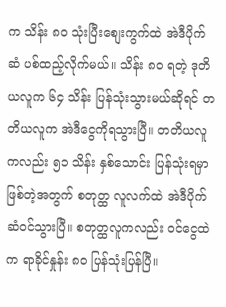က သိန်း ၈၀ သုံးပြီးစျေးကွက်ထဲ အဲဒီပိုက်ဆံ ပစ်ထည့်လိုက်မယ်။ သိန်း ၈၀ ရတဲ့ ဒုတိယလူက ၆၄ သိန်း ပြန်သုံးသွားမယ်ဆိုရင် တတိယလူက အဲဒီငွေကိုရသွားပြီ။ တတိယလူကလည်း ၅၁ သိန်း နှစ်သောင်း ပြန်သုံးရမှာဖြစ်တဲ့အတွက် စတုတ္ထ လူလက်ထဲ အဲဒီပိုက်ဆံဝင်သွားပြီ။ စတုတ္ထလူကလည်း ဝင်ငွေထဲက ရာခိုင်နှုန်း ၈၀ ပြန်သုံးပြန်ပြီ။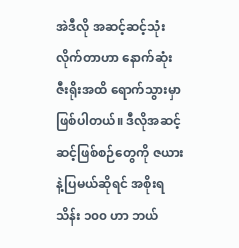အဲဒီလို အဆင့်ဆင့်သုံးလိုက်တာဟာ နောက်ဆုံး ဇီးရိုးအထိ ရောက်သွားမှာဖြစ်ပါတယ်။ ဒီလိုအဆင့်ဆင့်ဖြစ်စဉ်တွေကို ဇယားနဲ့ပြမယ်ဆိုရင် အစိုးရ သိန်း ၁၀၀ ဟာ ဘယ်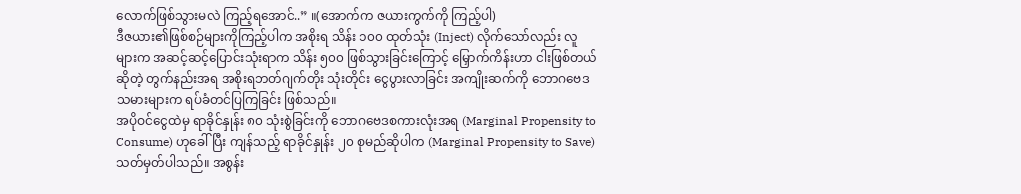လောက်ဖြစ်သွားမလဲ ကြည့်ရအောင်..” ။(အောက်က ဇယားကွက်ကို ကြည့်ပါ)
ဒီဇယား၏ဖြစ်စဉ်များကိုကြည့်ပါက အစိုးရ သိန်း ၁၀၀ ထုတ်သုံး (Inject) လိုက်သော်လည်း လူများက အဆင့်ဆင့်ပြောင်းသုံးရာက သိန်း ၅၀၀ ဖြစ်သွားခြင်းကြောင့် မြှောက်ကိန်းဟာ ငါးဖြစ်တယ်ဆိုတဲ့ တွက်နည်းအရ အစိုးရဘတ်ဂျက်တိုး သုံးတိုင်း ငွေပွားလာခြင်း အကျိုးဆက်ကို ဘောဂဗေဒသမားများက ရပ်ခံတင်ပြကြခြင်း ဖြစ်သည်။
အပိုဝင်ငွေထဲမှ ရာခိုင်နှုန်း ၈၀ သုံးစွဲခြင်းကို ဘောဂဗေဒစကားလုံးအရ (Marginal Propensity to Consume) ဟုခေါ်ပြီး ကျန်သည့် ရာခိုင်နှုန်း ၂၀ စုမည်ဆိုပါက (Marginal Propensity to Save) သတ်မှတ်ပါသည်။ အစွန်း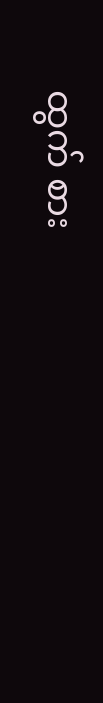ထွက် စား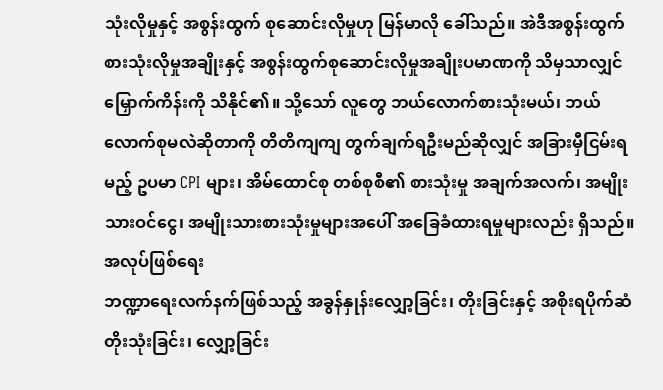သုံးလိုမှုနှင့် အစွန်းထွက် စုဆောင်းလိုမှုဟု မြန်မာလို ခေါ်သည်။ အဲဒီအစွန်းထွက် စားသုံးလိုမှုအချိုးနှင့် အစွန်းထွက်စုဆောင်းလိုမှုအချိုးပမာဏကို သိမှသာလျှင် မြှောက်ကိန်းကို သိနိုင်၏။ သို့သော် လူတွေ ဘယ်လောက်စားသုံးမယ်၊ ဘယ်လောက်စုမလဲဆိုတာကို တိတိကျကျ တွက်ချက်ရဦးမည်ဆိုလျှင် အခြားမှီငြမ်းရမည့် ဥပမာ CPI များ၊ အိမ်ထောင်စု တစ်စုစီ၏ စားသုံးမှု အချက်အလက်၊ အမျိုးသားဝင်ငွေ၊ အမျိုးသားစားသုံးမှုများအပေါ် အခြေခံထားရမှုများလည်း ရှိသည်။
အလုပ်ဖြစ်ရေး
ဘဏ္ဍာရေးလက်နက်ဖြစ်သည့် အခွန်နှုန်းလျှော့ခြင်း၊ တိုးခြင်းနှင့် အစိုးရပိုက်ဆံတိုးသုံးခြင်း၊ လျှော့ခြင်း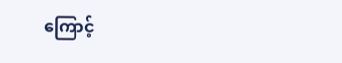ကြောင့်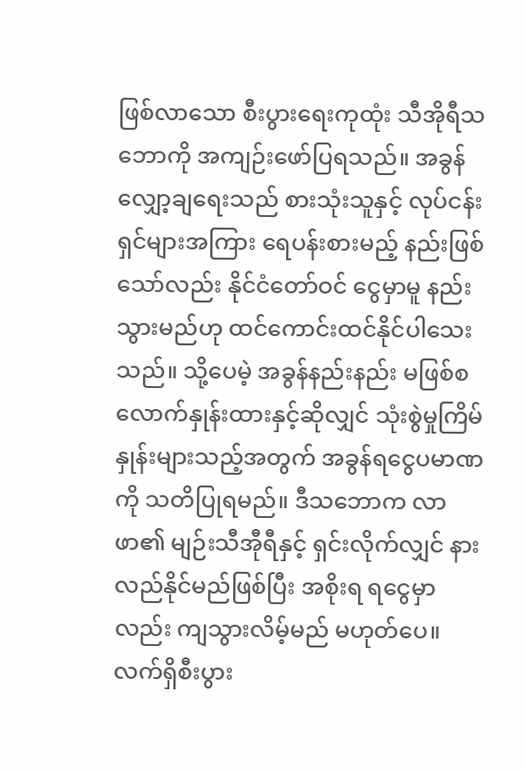ဖြစ်လာသော စီးပွားရေးကုထုံး သီအိုရီသဘောကို အကျဉ်းဖော်ပြရသည်။ အခွန်လျှော့ချရေးသည် စားသုံးသူနှင့် လုပ်ငန်းရှင်များအကြား ရေပန်းစားမည့် နည်းဖြစ်သော်လည်း နိုင်ငံတော်ဝင် ငွေမှာမူ နည်းသွားမည်ဟု ထင်ကောင်းထင်နိုင်ပါသေးသည်။ သို့ပေမဲ့ အခွန်နည်းနည်း မဖြစ်စလောက်နှုန်းထားနှင့်ဆိုလျှင် သုံးစွဲမှုကြိမ်နှုန်းများသည့်အတွက် အခွန်ရငွေပမာဏကို သတိပြုရမည်။ ဒီသဘောက လာဖာ၏ မျဉ်းသီအီုရီနှင့် ရှင်းလိုက်လျှင် နားလည်နိုင်မည်ဖြစ်ပြီး အစိုးရ ရငွေမှာလည်း ကျသွားလိမ့်မည် မဟုတ်ပေ။
လက်ရှိစီးပွား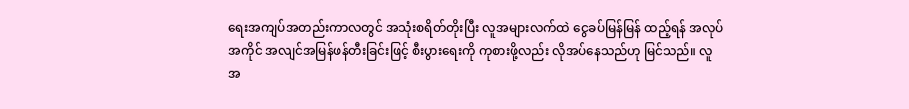ရေးအကျပ်အတည်းကာလတွင် အသုံးစရိတ်တိုးပြီး လူအများလက်ထဲ ငွေခပ်မြန်မြန် ထည့်ရန် အလုပ်အကိုင် အလျင်အမြန်ဖန်တီးခြင်းဖြင့် စီးပွားရေးကို ကုစားဖို့လည်း လိုအပ်နေသည်ဟု မြင်သည်။ လူအ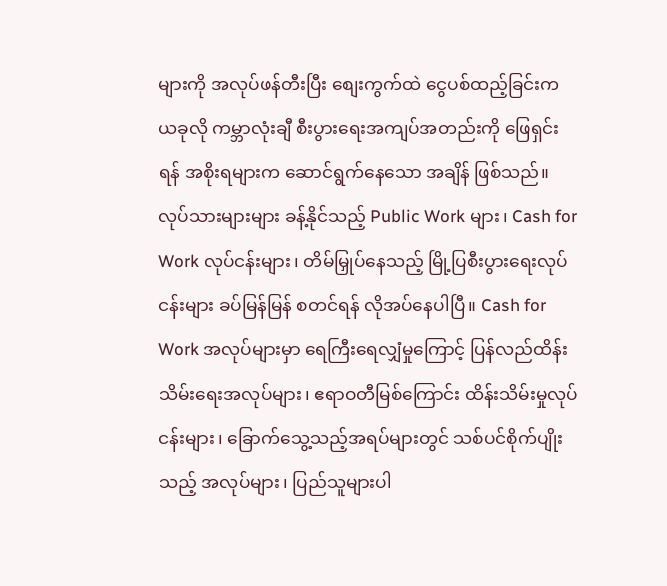များကို အလုပ်ဖန်တီးပြီး စျေးကွက်ထဲ ငွေပစ်ထည့်ခြင်းက ယခုလို ကမ္ဘာလုံးချီ စီးပွားရေးအကျပ်အတည်းကို ဖြေရှင်းရန် အစိုးရများက ဆောင်ရွက်နေသော အချိန် ဖြစ်သည်။ လုပ်သားများများ ခန့်နိုင်သည့် Public Work များ၊ Cash for Work လုပ်ငန်းများ၊ တိမ်မြှုပ်နေသည့် မြို့ပြစီးပွားရေးလုပ်ငန်းများ ခပ်မြန်မြန် စတင်ရန် လိုအပ်နေပါပြီ။ Cash for Work အလုပ်များမှာ ရေကြီးရေလျှံမှုကြောင့် ပြန်လည်ထိန်းသိမ်းရေးအလုပ်များ၊ ဧရာဝတီမြစ်ကြောင်း ထိန်းသိမ်းမှုလုပ်ငန်းများ၊ ခြောက်သွေ့သည့်အရပ်များတွင် သစ်ပင်စိုက်ပျိုးသည့် အလုပ်များ၊ ပြည်သူများပါ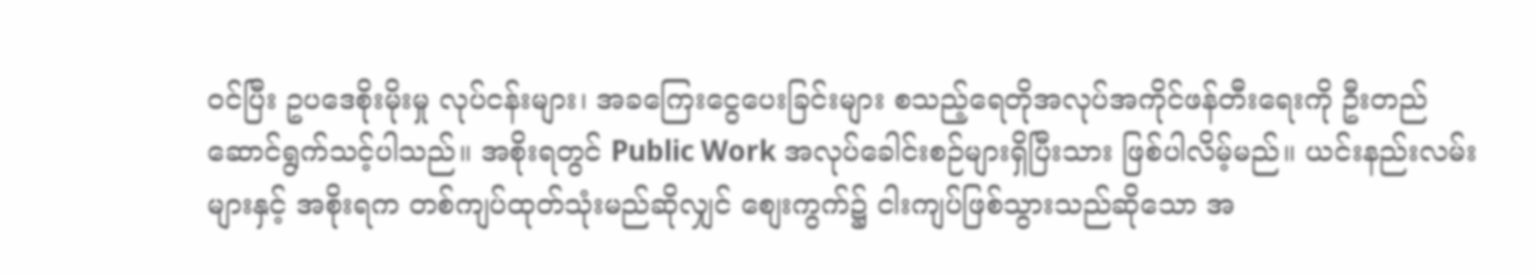ဝင်ပြီး ဥပဒေစိုးမိုးမှု လုပ်ငန်းများ၊ အခကြေးငွေပေးခြင်းများ စသည့်ရေတိုအလုပ်အကိုင်ဖန်တီးရေးကို ဦးတည်ဆောင်ရွက်သင့်ပါသည်။ အစိုးရတွင် Public Work အလုပ်ခေါင်းစဉ်များရှိပြီးသား ဖြစ်ပါလိမ့်မည်။ ယင်းနည်းလမ်းများနှင့် အစိုးရက တစ်ကျပ်ထုတ်သုံးမည်ဆိုလျှင် စျေးကွက်၌ ငါးကျပ်ဖြစ်သွားသည်ဆိုသော အ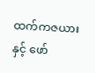ထက်ကဇယားနှင့် ဖော်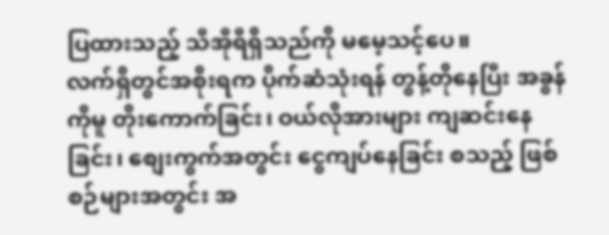ပြထားသည့် သီအီုရီရှိသည်ကို မမေ့သင့်ပေ။
လက်ရှိတွင်အစိုးရက ပိုက်ဆံသုံးရန် တွန့်တိုနေပြီး အခွန်ကိုမူ တိုးကောက်ခြင်း၊ ဝယ်လိုအားများ ကျဆင်းနေခြင်း၊ စျေးကွက်အတွင်း ငွေကျပ်နေခြင်း စသည့် ဖြစ်စဉ်များအတွင်း အ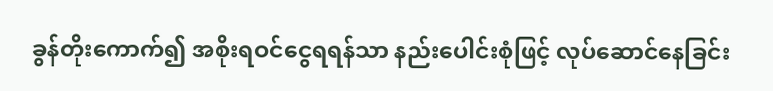ခွန်တိုးကောက်၍ အစိုးရဝင်ငွေရရန်သာ နည်းပေါင်းစုံဖြင့် လုပ်ဆောင်နေခြင်း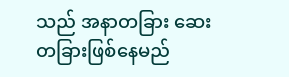သည် အနာတခြား ဆေးတခြားဖြစ်နေမည်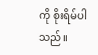ကို စိုးရိမ်ပါသည်။